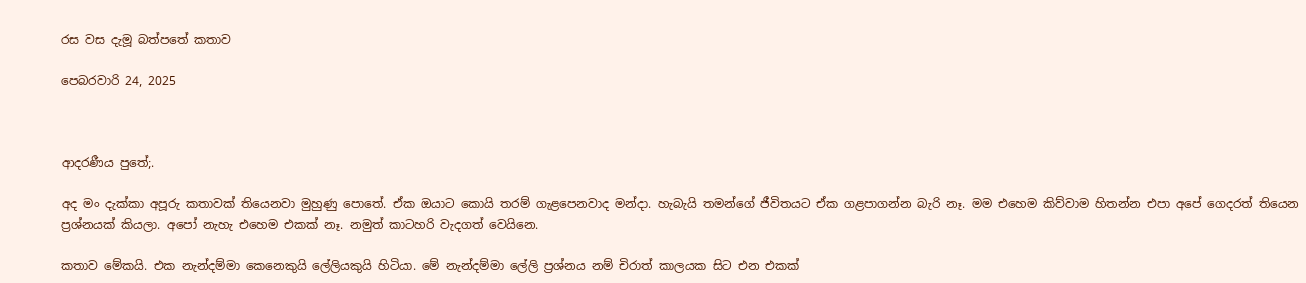රස වස දැමූ බත්පතේ කතාව

පෙබරවාරි 24, 2025



ආදරණීය පුතේ;.

අද මං දැක්කා අපූරු කතාවක් තියෙනවා මුහුණු පොතේ. ඒක ඔයාට කොයි තරම් ගැළපෙනවාද මන්දා. හැබැයි තමන්ගේ ජීවිතයට ඒක ගළපාගන්න බැරි නෑ. මම එහෙම කිව්වාම හිතන්න එපා අපේ ගෙදරත් තියෙන ප්‍රශ්නයක් කියලා. අපෝ නැහැ එහෙම එකක් නෑ. නමුත් කාටහරි වැදගත් වෙයිනෙ.

කතාව මේකයි. එක නැන්දම්මා කෙනෙකුයි ලේලියකුයි හිටියා. මේ නැන්දම්මා ලේලි ප්‍රශ්නය නම් චිරාත් කාලයක සිට එන එකක්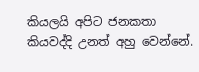කියලයි අපිට ජනකතා කියවද්දි උනත් අහු වෙන්නේ.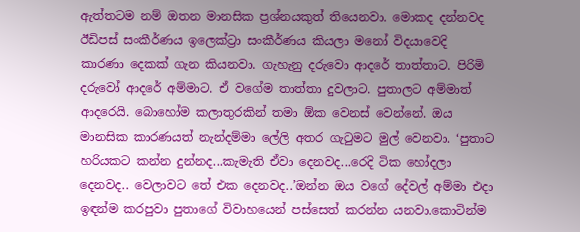ඇත්තටම නම් ඔතන මානසික ප්‍රශ්නයකුත් තියෙනවා. මොකද දන්නවද ඊඩිපස් සංකීර්ණය ඉලෙක්ට්‍රා සංකීර්ණය කියලා මනෝ විද‍යාවෙදි කාරණා දෙකක් ගැන කියනවා. ගැහැනු දරුවො ආදරේ තාත්තාට. පිරිමි දරුවෝ ආදරේ අම්මාට. ඒ වගේම තාත්තා දුවලාට. පුතාලට අම්මාත් ආදරෙයි. බොහෝම කලාතුරකින් තමා ඕක වෙනස් වෙන්නේ. ඔය මානසික කාරණයත් නැන්දම්මා ලේලි අතර ගැටුමට මුල් වෙනවා. ‘පුතාට හරියකට කන්න දුන්නද...කැමැති ඒවා දෙනවද...රෙදි ටික හෝදලා දෙනවද.. වෙලාවට තේ එක දෙනවද..’ඔන්න ඔය වගේ දේවල් අම්මා එදා ඉඳන්ම කරපුවා පුතාගේ විවාහයෙන් පස්සෙත් කරන්න යනවා.කොටින්ම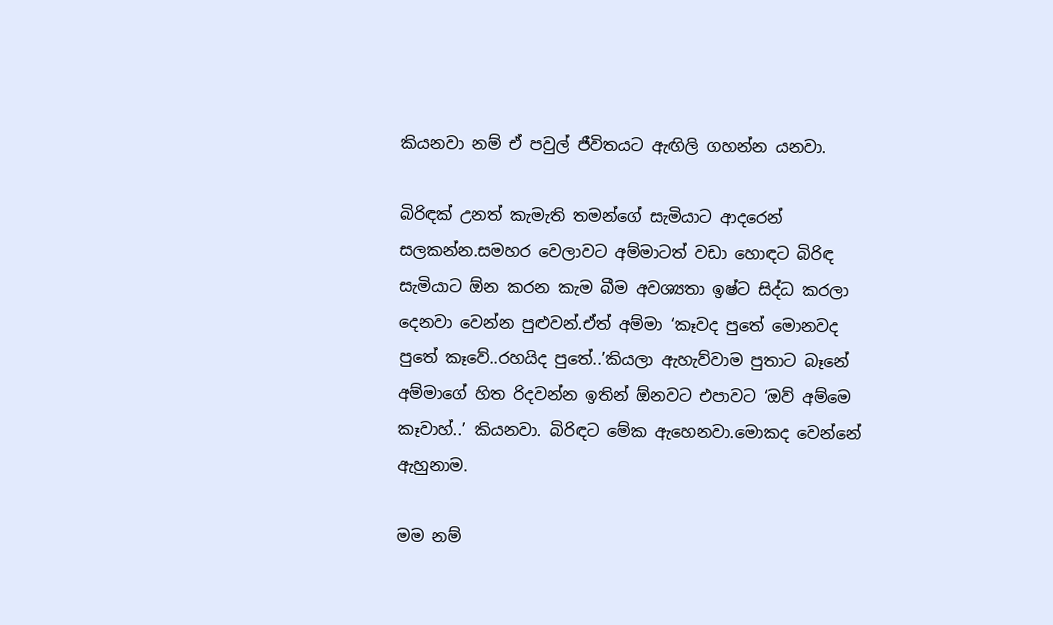කියනවා නම් ඒ පවුල් ජීවිතයට ඇඟිලි ගහන්න යනවා.

බිරිඳක් උනත් කැමැති තමන්ගේ සැමියාට ආදරෙන් සලකන්න.සමහර වෙලාවට අම්මාටත් වඩා හොඳට බිරිඳ සැමියාට ඕන කරන කැම බීම අවශ්‍යතා ඉෂ්ට සිද්ධ කරලා දෙනවා වෙන්න පුළුවන්.ඒත් අම්මා ‘කෑවද පුතේ මොනවද පුතේ කෑවේ..රහයිද පුතේ..’කියලා ඇහැව්වාම පුතාට බෑනේ අම්මාගේ හිත රිදවන්න ඉතින් ඕනවට එපාවට ‘ඔව් අම්මෙ කෑවාහ්..’ කියනවා. බිරිඳට මේක ඇහෙනවා.මොකද වෙන්නේ ඇහුනාම.

මම නම්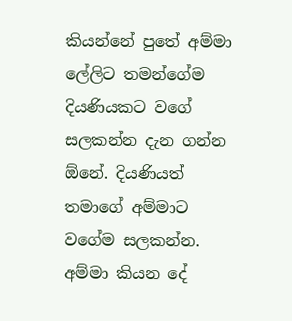කියන්නේ පුතේ අම්මා ලේලිට තමන්ගේම දියණියකට වගේ සලකන්න දැන ගන්න ඕනේ. දියණියත් තමාගේ අම්මාට වගේම සලකන්න. අම්මා කියන දේ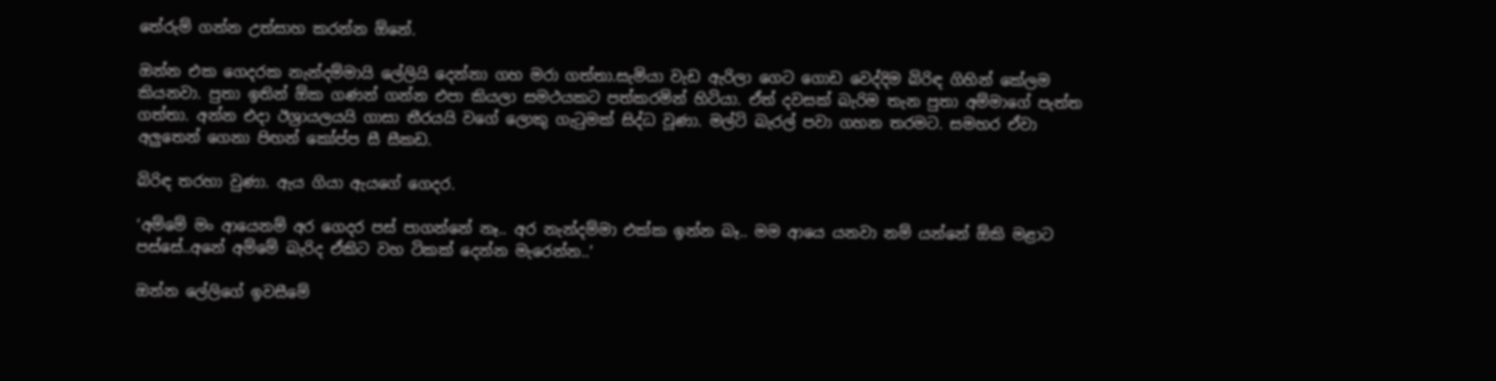තේරුම් ගන්න උත්සාහ කරන්න ඕනේ.

ඔන්න එක ගෙදරක නැන්දම්මායි ලේලියි දෙන්නා ගහ මරා ගත්තා.සැමියා වැඩ ඇරිලා ගෙට ගොඩ වෙද්දිම බිරිඳ ගිහින් කේලම කියනවා. පුතා ඉතින් ඕක ගණන් ගන්න එපා කියලා සමථයකට පත්කරමින් හිටියා. ඒත් දවසක් බැරිම තැන පුතා අම්මාගේ පැත්ත ගත්තා. අන්න එදා ඊශ්‍රායලයයි ගාසා තීරයයි වගේ ලොකු ගැටුමක් සිද්ධ වූණා. මල්ටි බැරල් පවා ගහන තරමට. සමහර ඒවා අලුතෙන් ගෙනා පිඟන් කෝප්ප සී සීකඩ.

බිරිඳ තරහා වුණා. ඇය ගියා ඇයගේ ගෙදර.

‘අම්මේ මං ආයෙනම් අර ගෙදර පස් පාගන්නේ නෑ.. අර නැන්දම්මා එක්ක ඉන්න බෑ.. මම ආයෙ යනවා නම් යන්නේ ඕකි මළාට පස්සේ..අනේ අම්මේ බැරිද ඒකිට වහ ටිකක් දෙන්න මැරෙන්න..’

ඔන්න ලේලිගේ ඉවසීමේ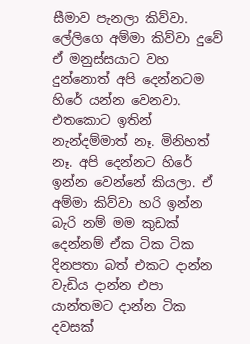සීමාව පැනලා කිව්වා. ලේලිගෙ අම්මා කිව්වා දුවේ ඒ මනුස්සයාට වහ දුන්නොත් අපි දෙන්නටම හිරේ යන්න වෙනවා. එතකොට ඉතින් නැන්දම්මාත් නෑ. මිනිහත් නෑ. අපි දෙන්නට හිරේ ඉන්න වෙන්නේ කියලා. ඒ අම්මා කිව්වා හරි ඉන්න බැරි නම් මම කුඩක් දෙන්නම් ඒක ටික ටික දිනපතා බත් එකට දාන්න වැඩිය දාන්න එපා යාන්තමට දාන්න ටික දවසක්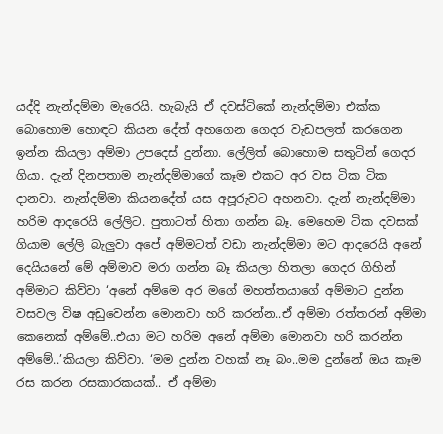යද්දි නැන්දම්මා මැරෙයි. හැබැයි ඒ දවස්ටිකේ නැන්දම්මා එක්ක බොහොම හොඳට කියන දේත් අහගෙන ගෙදර වැඩපලත් කරගෙන ඉන්න කියලා අම්මා උපදෙස් දුන්නා. ලේලිත් බොහොම සතුටින් ගෙදර ගියා. දැන් දිනපතාම නැන්දම්මාගේ කෑම එකට අර වස ටික ටික දානවා. නැන්දම්මා කියනදේත් යස අපූරුවට අහනවා. දැන් නැන්දම්මා හරිම ආදරෙයි ලේලිට. පුතාටත් හිතා ගන්න බෑ. මෙහෙම ටික දවසක් ගියාම ලේලි බැලුවා අපේ අම්මටත් වඩා නැන්දම්මා මට ආදරෙයි අනේ දෙයියනේ මේ අම්මාව මරා ගන්න බෑ කියලා හිතලා ගෙදර ගිහින් අම්මාට කිව්වා ‘අනේ අම්මෙ අර මගේ මහත්තයාගේ අම්මාට දුන්න වසවල විෂ අඩුවෙන්න මොනවා හරි කරන්න..ඒ අම්මා රත්තරන් අම්මා කෙනෙක් අම්මේ..එයා මට හරිම අනේ අම්මා මොනවා හරි කරන්න අම්මේ..’කියලා කිව්වා. ‘මම දුන්න වහක් නෑ බං..මම දුන්නේ ඔය කෑම රස කරන රසකාරකයක්.. ඒ අම්මා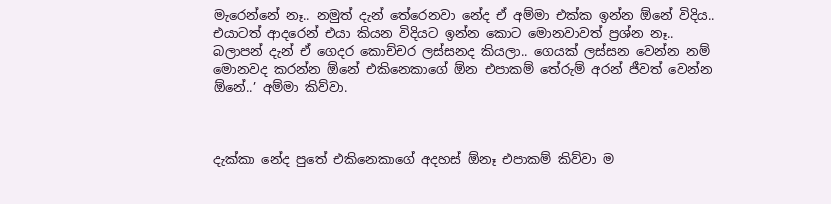මැරෙන්නේ නෑ.. නමුත් දැන් තේරෙනවා නේද ඒ අම්මා එක්ක ඉන්න ඕනේ විදිය.. එයාටත් ආදරෙන් එයා කියන විදියට ඉන්න කොට මොනවාවත් ප්‍රශ්න නෑ.. බලාපන් දැන් ඒ ගෙදර කොච්චර ලස්සනද කියලා.. ගෙයක් ලස්සන වෙන්න නම් මොනවද කරන්න ඕනේ එකිනෙකාගේ ඕන එපාකම් තේරුම් අරන් ජීවත් වෙන්න ඕනේ..’ අම්මා කිව්වා.



දැක්කා නේද පුතේ එකිනෙකාගේ අදහස් ඕනෑ එපාකම් කිව්වා ම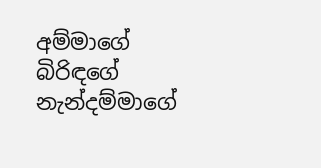අම්මාගේ බිරිඳගේ නැන්දම්මාගේ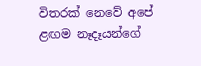විතරක් නෙවේ අපේ ළඟම නෑදෑයන්ගේ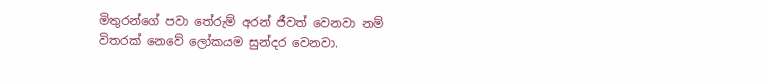මිතුරන්ගේ පවා තේරුම් අරන් ජීවත් වෙනවා නම් විතරක් නෙවේ ලෝකයම සුන්දර වෙනවා.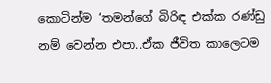කොටින්ම ‘තමන්ගේ බිරිඳ එක්ක රණ්ඩු නම් වෙන්න එපා..ඒක ජීවිත කාලෙටම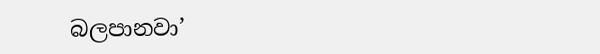බලපානවා’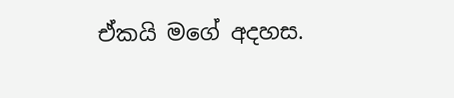ඒකයි මගේ අදහස.